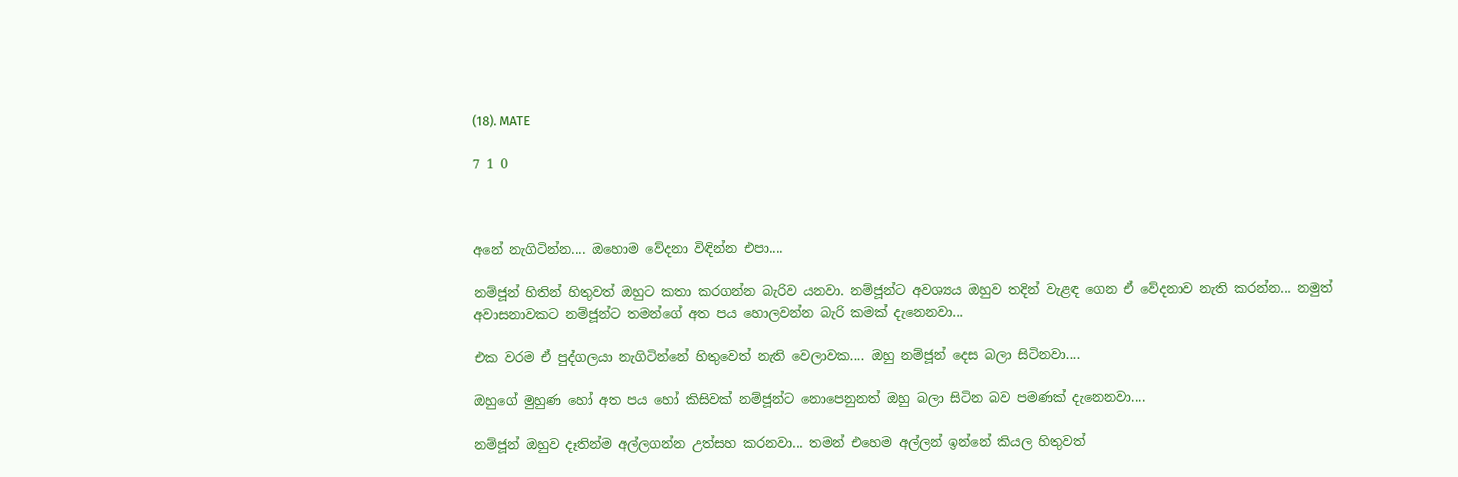(18). MATE

7 1 0



අනේ නැගිටින්න.... ඔහොම වේදනා විඳින්න එපා....

නම්ජූන් හිතින් හිතුවත් ඔහුට කතා කරගන්න බැරිව යනවා. නම්ජූන්ට අවශ්‍යය ඔහුව තදින් වැළඳ ගෙන ඒ වේදනාව නැති කරන්න... නමුත් අවාසනාවකට නම්ජූන්ට තමන්ගේ අත පය හොලවන්න බැරි කමක් දැනෙනවා...

එක වරම ඒ පුද්ගලයා නැගිටින්නේ හිතුවෙත් නැති වෙලාවක.... ඔහු නම්ජූන් දෙස බලා සිටිනවා....

ඔහුගේ මුහුණ හෝ අත පය හෝ කිසිවක් නම්ජූන්ට නොපෙනුනත් ඔහු බලා සිටින බව පමණක් දැනෙනවා....

නම්ජූන් ඔහුව දෑතින්ම අල්ලගන්න උත්සහ කරනවා... තමන් එහෙම අල්ලන් ඉන්නේ කියල හිතුවත්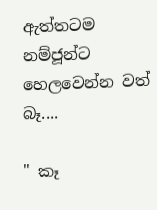ඇත්තටම නම්ජූන්ට හෙලවෙන්න වත් බෑ....

" කෑ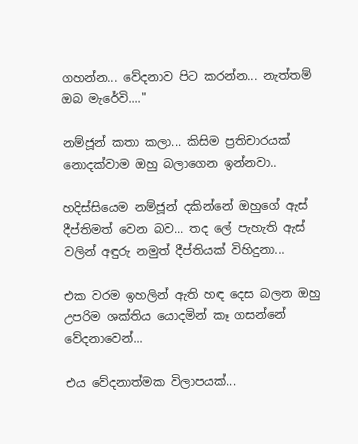ගහන්න... වේදනාව පිට කරන්න... නැත්තම් ඔබ මැරේවි...."

නම්ජූන් කතා කලා... කිසිම ප්‍රතිචාරයක් නොදක්වාම ඔහු බලාගෙන ඉන්නවා..

හදිස්සියෙම නම්ජූන් දකින්නේ ඔහුගේ ඇස් දීප්තිමත් වෙන බව... තද ලේ පැහැති ඇස් වලින් අඳුරු නමුත් දීප්තියක් විහිදුනා...

එක වරම ඉහලින් ඇති හඳ දෙස බලන ඔහු උපරිම ශක්තිය යොදමින් කෑ ගසන්නේ වේදනාවෙන්...

එය වේදනාත්මක විලාපයක්...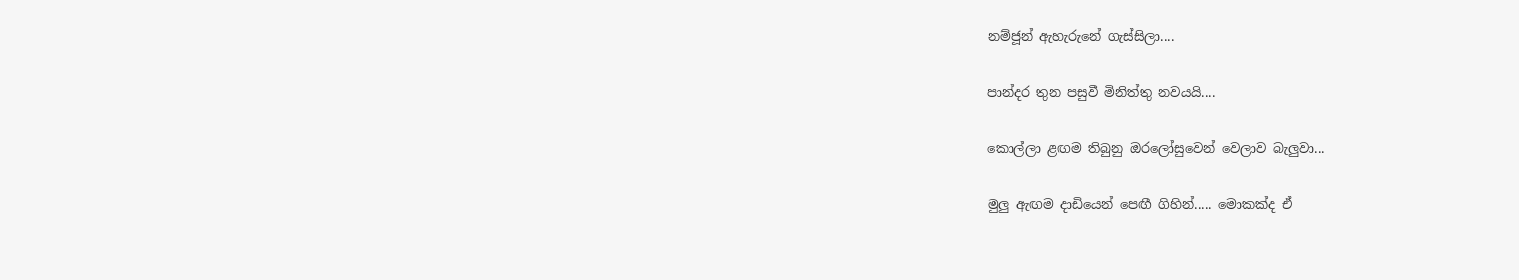නම්ජූන් ඇහැරුනේ ගැස්සිලා....

පාන්දර තුන පසුවී මිනිත්තු නවයයි....

කොල්ලා ළඟම තිබුනු ඔරලෝසුවෙන් වෙලාව බැලුවා...

මුලු ඇඟම දාඩියෙන් පෙඟී ගිහින්..... මොකක්ද ඒ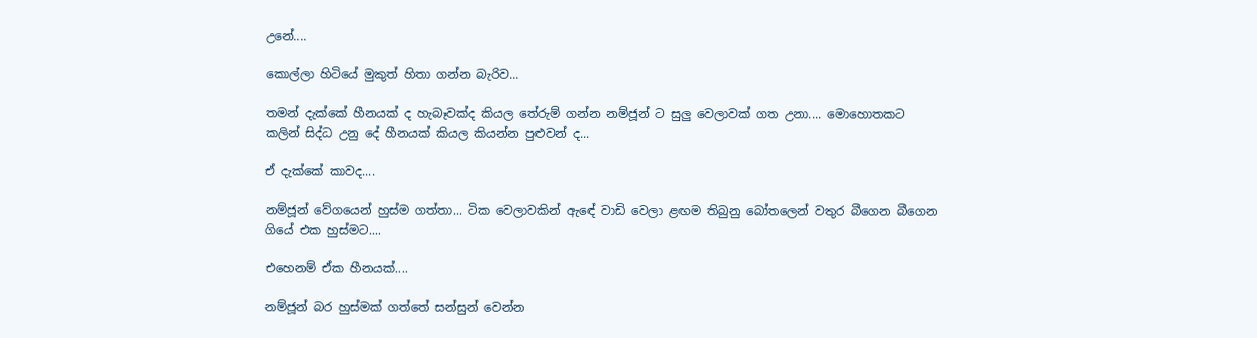උනේ....

කොල්ලා හිටියේ මුකුත් හිතා ගන්න බැරිව...

තමන් දැක්කේ හීනයක් ද හැබෑවක්ද කියල තේරුම් ගන්න නම්ජූන් ට සුලු වෙලාවක් ගත උනා.... මොහොතකට කලින් සිද්ධ උනු දේ හීනයක් කියල කියන්න පුළුවන් ද...

ඒ දැක්කේ කාවද....

නම්ජූන් වේගයෙන් හුස්ම ගත්තා... ටික වෙලාවකින් ඇඳේ වාඩි වෙලා ළඟම තිබුනු බෝතලෙන් වතුර බීගෙන බීගෙන ගියේ එක හුස්මට....

එහෙනම් ඒක හීනයක්....

නම්ජූන් බර හුස්මක් ගත්තේ සන්සුන් වෙන්න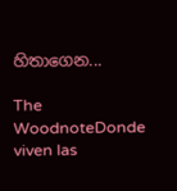හිතාගෙන...

The WoodnoteDonde viven las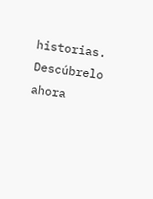historias. Descúbrelo ahora